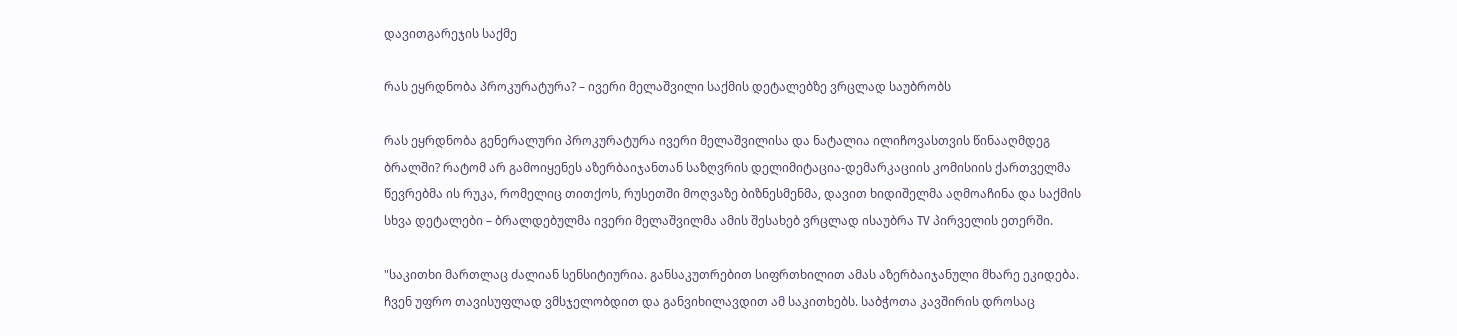დავითგარეჯის საქმე

რას ეყრდნობა პროკურატურა? – ივერი მელაშვილი საქმის დეტალებზე ვრცლად საუბრობს

რას ეყრდნობა გენერალური პროკურატურა ივერი მელაშვილისა და ნატალია ილიჩოვასთვის წინააღმდეგ ბრალში? რატომ არ გამოიყენეს აზერბაიჯანთან საზღვრის დელიმიტაცია-დემარკაციის კომისიის ქართველმა წევრებმა ის რუკა, რომელიც თითქოს, რუსეთში მოღვაზე ბიზნესმენმა, დავით ხიდიშელმა აღმოაჩინა და საქმის სხვა დეტალები – ბრალდებულმა ივერი მელაშვილმა ამის შესახებ ვრცლად ისაუბრა TV პირველის ეთერში.

"საკითხი მართლაც ძალიან სენსიტიურია. განსაკუთრებით სიფრთხილით ამას აზერბაიჯანული მხარე ეკიდება. ჩვენ უფრო თავისუფლად ვმსჯელობდით და განვიხილავდით ამ საკითხებს. საბჭოთა კავშირის დროსაც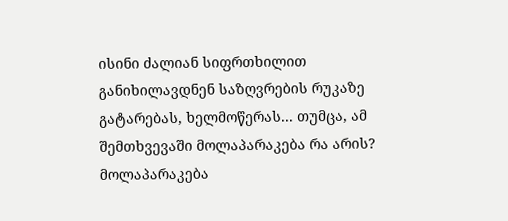ისინი ძალიან სიფრთხილით განიხილავდნენ საზღვრების რუკაზე გატარებას, ხელმოწერას... თუმცა, ამ შემთხვევაში მოლაპარაკება რა არის? მოლაპარაკება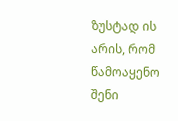ზუსტად ის არის, რომ წამოაყენო შენი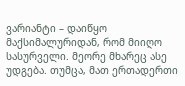ვარიანტი – დაიწყო მაქსიმალურიდან, რომ მიიღო სასურველი. მეორე მხარეც ასე უდგება. თუმცა, მათ ერთადერთი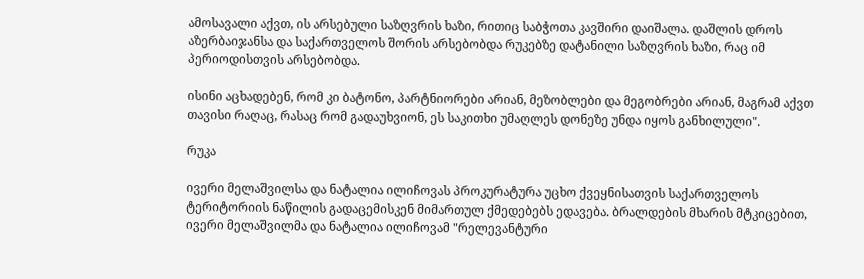ამოსავალი აქვთ, ის არსებული საზღვრის ხაზი, რითიც საბჭოთა კავშირი დაიშალა. დაშლის დროს აზერბაიჯანსა და საქართველოს შორის არსებობდა რუკებზე დატანილი საზღვრის ხაზი, რაც იმ პერიოდისთვის არსებობდა.

ისინი აცხადებენ, რომ კი ბატონო, პარტნიორები არიან, მეზობლები და მეგობრები არიან, მაგრამ აქვთ თავისი რაღაც, რასაც რომ გადაუხვიონ, ეს საკითხი უმაღლეს დონეზე უნდა იყოს განხილული".

რუკა

ივერი მელაშვილსა და ნატალია ილიჩოვას პროკურატურა უცხო ქვეყნისათვის საქართველოს ტერიტორიის ნაწილის გადაცემისკენ მიმართულ ქმედებებს ედავება. ბრალდების მხარის მტკიცებით, ივერი მელაშვილმა და ნატალია ილიჩოვამ "რელევანტური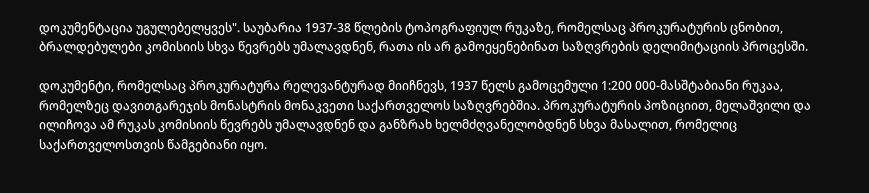დოკუმენტაცია უგულებელყვეს". საუბარია 1937-38 წლების ტოპოგრაფიულ რუკაზე, რომელსაც პროკურატურის ცნობით, ბრალდებულები კომისიის სხვა წევრებს უმალავდნენ, რათა ის არ გამოეყენებინათ საზღვრების დელიმიტაციის პროცესში.

დოკუმენტი, რომელსაც პროკურატურა რელევანტურად მიიჩნევს, 1937 წელს გამოცემული 1:200 000-მასშტაბიანი რუკაა, რომელზეც დავითგარეჯის მონასტრის მონაკვეთი საქართველოს საზღვრებშია. პროკურატურის პოზიციით, მელაშვილი და ილიჩოვა ამ რუკას კომისიის წევრებს უმალავდნენ და განზრახ ხელმძღვანელობდნენ სხვა მასალით, რომელიც საქართველოსთვის წამგებიანი იყო.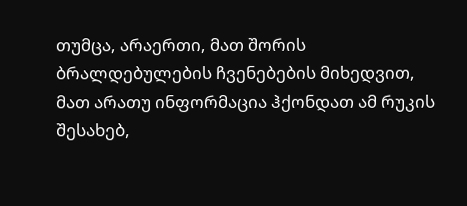თუმცა, არაერთი, მათ შორის ბრალდებულების ჩვენებების მიხედვით, მათ არათუ ინფორმაცია ჰქონდათ ამ რუკის შესახებ,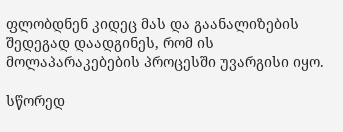ფლობდნენ კიდეც მას და გაანალიზების შედეგად დაადგინეს, რომ ის მოლაპარაკებების პროცესში უვარგისი იყო.

სწორედ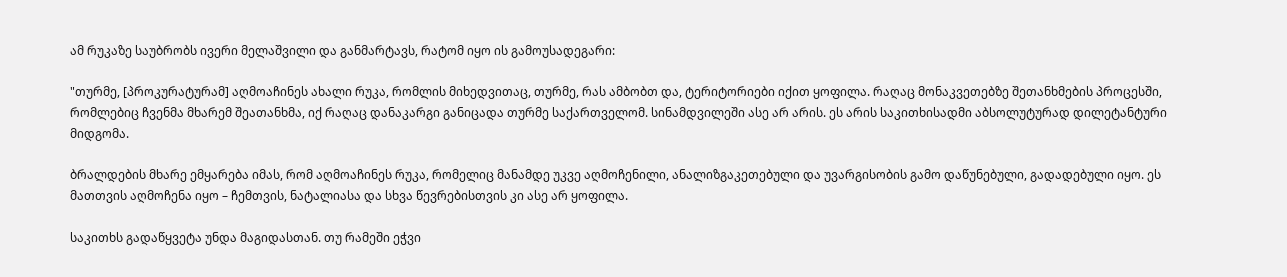ამ რუკაზე საუბრობს ივერი მელაშვილი და განმარტავს, რატომ იყო ის გამოუსადეგარი:

"თურმე, [პროკურატურამ] აღმოაჩინეს ახალი რუკა, რომლის მიხედვითაც, თურმე, რას ამბობთ და, ტერიტორიები იქით ყოფილა. რაღაც მონაკვეთებზე შეთანხმების პროცესში, რომლებიც ჩვენმა მხარემ შეათანხმა, იქ რაღაც დანაკარგი განიცადა თურმე საქართველომ. სინამდვილეში ასე არ არის. ეს არის საკითხისადმი აბსოლუტურად დილეტანტური მიდგომა.

ბრალდების მხარე ემყარება იმას, რომ აღმოაჩინეს რუკა, რომელიც მანამდე უკვე აღმოჩენილი, ანალიზგაკეთებული და უვარგისობის გამო დაწუნებული, გადადებული იყო. ეს მათთვის აღმოჩენა იყო – ჩემთვის, ნატალიასა და სხვა წევრებისთვის კი ასე არ ყოფილა.

საკითხს გადაწყვეტა უნდა მაგიდასთან. თუ რამეში ეჭვი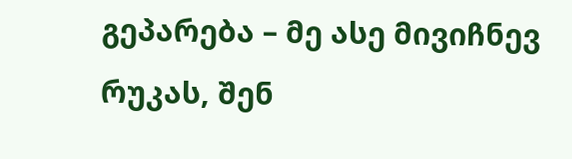გეპარება – მე ასე მივიჩნევ რუკას, შენ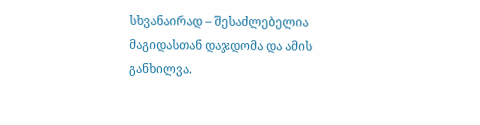სხვანაირად – შესაძლებელია მაგიდასთან დაჯდომა და ამის განხილვა.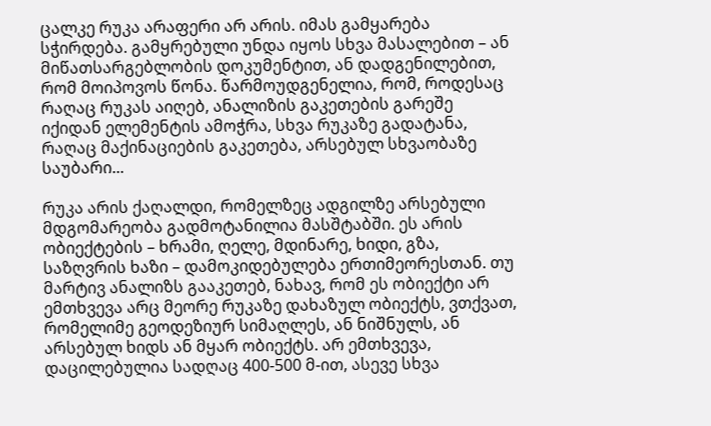ცალკე რუკა არაფერი არ არის. იმას გამყარება სჭირდება. გამყრებული უნდა იყოს სხვა მასალებით – ან მიწათსარგებლობის დოკუმენტით, ან დადგენილებით, რომ მოიპოვოს წონა. წარმოუდგენელია, რომ, როდესაც რაღაც რუკას აიღებ, ანალიზის გაკეთების გარეშე იქიდან ელემენტის ამოჭრა, სხვა რუკაზე გადატანა, რაღაც მაქინაციების გაკეთება, არსებულ სხვაობაზე საუბარი...

რუკა არის ქაღალდი, რომელზეც ადგილზე არსებული მდგომარეობა გადმოტანილია მასშტაბში. ეს არის ობიექტების – ხრამი, ღელე, მდინარე, ხიდი, გზა, საზღვრის ხაზი – დამოკიდებულება ერთიმეორესთან. თუ მარტივ ანალიზს გააკეთებ, ნახავ, რომ ეს ობიექტი არ ემთხვევა არც მეორე რუკაზე დახაზულ ობიექტს, ვთქვათ, რომელიმე გეოდეზიურ სიმაღლეს, ან ნიშნულს, ან არსებულ ხიდს ან მყარ ობიექტს. არ ემთხვევა, დაცილებულია სადღაც 400-500 მ-ით, ასევე სხვა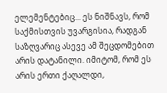ელემენტებიც... ეს ნიშნავს, რომ საქმისთვის უვარგისია, რადგან საზღვარიც ასევე ამ შეცდომებით არის დატანილი. იმიტომ, რომ ეს არის ერთი ქაღალდი,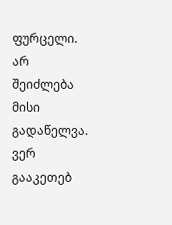ფურცელი. არ შეიძლება მისი გადაწელვა. ვერ გააკეთებ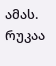ამას. რუკაა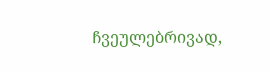ჩვეულებრივად,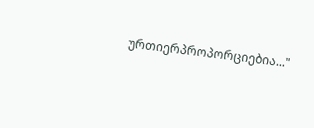ურთიერპროპორციებია..."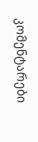კომენტარები